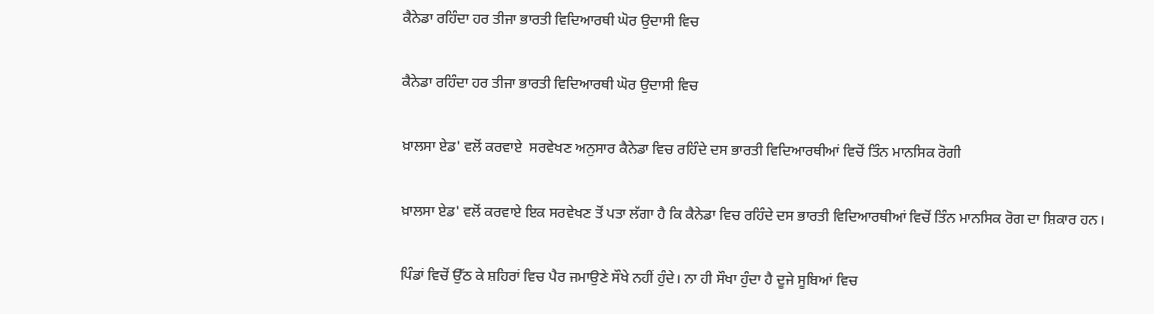ਕੈਨੇਡਾ ਰਹਿੰਦਾ ਹਰ ਤੀਜਾ ਭਾਰਤੀ ਵਿਦਿਆਰਥੀ ਘੋਰ ਉਦਾਸੀ ਵਿਚ

ਕੈਨੇਡਾ ਰਹਿੰਦਾ ਹਰ ਤੀਜਾ ਭਾਰਤੀ ਵਿਦਿਆਰਥੀ ਘੋਰ ਉਦਾਸੀ ਵਿਚ

ਖ਼ਾਲਸਾ ਏਡ' ਵਲੋਂ ਕਰਵਾਏ  ਸਰਵੇਖਣ ਅਨੁਸਾਰ ਕੈਨੇਡਾ ਵਿਚ ਰਹਿੰਦੇ ਦਸ ਭਾਰਤੀ ਵਿਦਿਆਰਥੀਆਂ ਵਿਚੋਂ ਤਿੰਨ ਮਾਨਸਿਕ ਰੋਗੀ

ਖ਼ਾਲਸਾ ਏਡ' ਵਲੋਂ ਕਰਵਾਏ ਇਕ ਸਰਵੇਖਣ ਤੋਂ ਪਤਾ ਲੱਗਾ ਹੈ ਕਿ ਕੈਨੇਡਾ ਵਿਚ ਰਹਿੰਦੇ ਦਸ ਭਾਰਤੀ ਵਿਦਿਆਰਥੀਆਂ ਵਿਚੋਂ ਤਿੰਨ ਮਾਨਸਿਕ ਰੋਗ ਦਾ ਸ਼ਿਕਾਰ ਹਨ।

ਪਿੰਡਾਂ ਵਿਚੋਂ ਉੱਠ ਕੇ ਸ਼ਹਿਰਾਂ ਵਿਚ ਪੈਰ ਜਮਾਉਣੇ ਸੌਖੇ ਨਹੀਂ ਹੁੰਦੇ। ਨਾ ਹੀ ਸੌਖਾ ਹੁੰਦਾ ਹੈ ਦੂਜੇ ਸੂਬਿਆਂ ਵਿਚ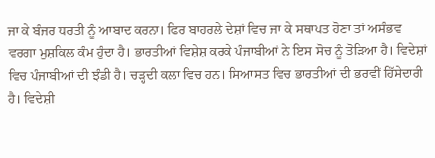ਜਾ ਕੇ ਬੰਜਰ ਧਰਤੀ ਨੂੰ ਆਬਾਦ ਕਰਨਾ। ਫਿਰ ਬਾਹਰਲੇ ਦੇਸ਼ਾਂ ਵਿਚ ਜਾ ਕੇ ਸਥਾਪਤ ਹੋਣਾ ਤਾਂ ਅਸੰਭਵ ਵਰਗਾ ਮੁਸ਼ਕਿਲ ਕੰਮ ਹੁੰਦਾ ਹੈ। ਭਾਰਤੀਆਂ ਵਿਸ਼ੇਸ਼ ਕਰਕੇ ਪੰਜਾਬੀਆਂ ਨੇ ਇਸ ਸੋਚ ਨੂੰ ਤੋੜਿਆ ਹੈ। ਵਿਦੇਸ਼ਾਂ ਵਿਚ ਪੰਜਾਬੀਆਂ ਦੀ ਝੰਡੀ ਹੈ। ਚੜ੍ਹਦੀ ਕਲਾ ਵਿਚ ਹਨ। ਸਿਆਸਤ ਵਿਚ ਭਾਰਤੀਆਂ ਦੀ ਭਰਵੀਂ ਹਿੱਸੇਦਾਰੀ ਹੈ। ਵਿਦੇਸ਼ੀ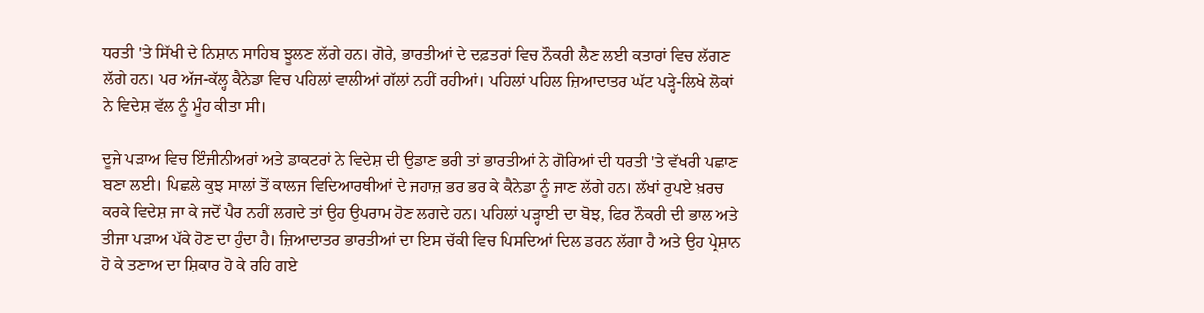ਧਰਤੀ 'ਤੇ ਸਿੱਖੀ ਦੇ ਨਿਸ਼ਾਨ ਸਾਹਿਬ ਝੂਲਣ ਲੱਗੇ ਹਨ। ਗੋਰੇ, ਭਾਰਤੀਆਂ ਦੇ ਦਫ਼ਤਰਾਂ ਵਿਚ ਨੌਕਰੀ ਲੈਣ ਲਈ ਕਤਾਰਾਂ ਵਿਚ ਲੱਗਣ ਲੱਗੇ ਹਨ। ਪਰ ਅੱਜ-ਕੱਲ੍ਹ ਕੈਨੇਡਾ ਵਿਚ ਪਹਿਲਾਂ ਵਾਲੀਆਂ ਗੱਲਾਂ ਨਹੀਂ ਰਹੀਆਂ। ਪਹਿਲਾਂ ਪਹਿਲ ਜ਼ਿਆਦਾਤਰ ਘੱਟ ਪੜ੍ਹੇ-ਲਿਖੇ ਲੋਕਾਂ ਨੇ ਵਿਦੇਸ਼ ਵੱਲ ਨੂੰ ਮੂੰਹ ਕੀਤਾ ਸੀ।

ਦੂਜੇ ਪੜਾਅ ਵਿਚ ਇੰਜੀਨੀਅਰਾਂ ਅਤੇ ਡਾਕਟਰਾਂ ਨੇ ਵਿਦੇਸ਼ ਦੀ ਉਡਾਣ ਭਰੀ ਤਾਂ ਭਾਰਤੀਆਂ ਨੇ ਗੋਰਿਆਂ ਦੀ ਧਰਤੀ 'ਤੇ ਵੱਖਰੀ ਪਛਾਣ ਬਣਾ ਲਈ। ਪਿਛਲੇ ਕੁਝ ਸਾਲਾਂ ਤੋਂ ਕਾਲਜ ਵਿਦਿਆਰਥੀਆਂ ਦੇ ਜਹਾਜ਼ ਭਰ ਭਰ ਕੇ ਕੈਨੇਡਾ ਨੂੰ ਜਾਣ ਲੱਗੇ ਹਨ। ਲੱਖਾਂ ਰੁਪਏ ਖ਼ਰਚ ਕਰਕੇ ਵਿਦੇਸ਼ ਜਾ ਕੇ ਜਦੋਂ ਪੈਰ ਨਹੀਂ ਲਗਦੇ ਤਾਂ ਉਹ ਉਪਰਾਮ ਹੋਣ ਲਗਦੇ ਹਨ। ਪਹਿਲਾਂ ਪੜ੍ਹਾਈ ਦਾ ਬੋਝ, ਫਿਰ ਨੌਕਰੀ ਦੀ ਭਾਲ ਅਤੇ ਤੀਜਾ ਪੜਾਅ ਪੱਕੇ ਹੋਣ ਦਾ ਹੁੰਦਾ ਹੈ। ਜ਼ਿਆਦਾਤਰ ਭਾਰਤੀਆਂ ਦਾ ਇਸ ਚੱਕੀ ਵਿਚ ਪਿਸਦਿਆਂ ਦਿਲ ਡਰਨ ਲੱਗਾ ਹੈ ਅਤੇ ਉਹ ਪ੍ਰੇਸ਼ਾਨ ਹੋ ਕੇ ਤਣਾਅ ਦਾ ਸ਼ਿਕਾਰ ਹੋ ਕੇ ਰਹਿ ਗਏ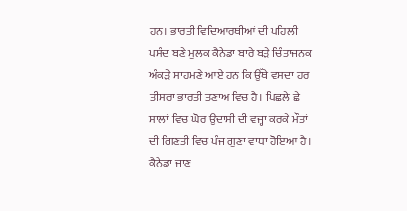ਹਨ। ਭਾਰਤੀ ਵਿਦਿਆਰਥੀਆਂ ਦੀ ਪਹਿਲੀ ਪਸੰਦ ਬਣੇ ਮੁਲਕ ਕੈਨੇਡਾ ਬਾਰੇ ਬੜੇ ਚਿੰਤਾਜਨਕ ਅੰਕੜੇ ਸਾਹਮਣੇ ਆਏ ਹਨ ਕਿ ਉੱਥੇ ਵਸਦਾ ਹਰ ਤੀਸਰਾ ਭਾਰਤੀ ਤਣਾਅ ਵਿਚ ਹੈ। ਪਿਛਲੇ ਛੇ ਸਾਲਾਂ ਵਿਚ ਘੋਰ ਉਦਾਸੀ ਦੀ ਵਜ੍ਹਾ ਕਰਕੇ ਮੌਤਾਂ ਦੀ ਗਿਣਤੀ ਵਿਚ ਪੰਜ ਗੁਣਾ ਵਾਧਾ ਹੋਇਆ ਹੈ। ਕੈਨੇਡਾ ਜਾਣ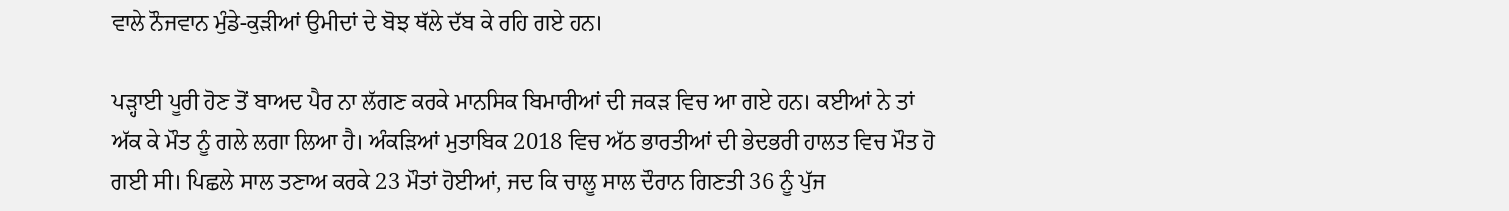ਵਾਲੇ ਨੌਜਵਾਨ ਮੁੰਡੇ-ਕੁੜੀਆਂ ਉਮੀਦਾਂ ਦੇ ਬੋਝ ਥੱਲੇ ਦੱਬ ਕੇ ਰਹਿ ਗਏ ਹਨ।

ਪੜ੍ਹਾਈ ਪੂਰੀ ਹੋਣ ਤੋਂ ਬਾਅਦ ਪੈਰ ਨਾ ਲੱਗਣ ਕਰਕੇ ਮਾਨਸਿਕ ਬਿਮਾਰੀਆਂ ਦੀ ਜਕੜ ਵਿਚ ਆ ਗਏ ਹਨ। ਕਈਆਂ ਨੇ ਤਾਂ ਅੱਕ ਕੇ ਮੌਤ ਨੂੰ ਗਲੇ ਲਗਾ ਲਿਆ ਹੈ। ਅੰਕੜਿਆਂ ਮੁਤਾਬਿਕ 2018 ਵਿਚ ਅੱਠ ਭਾਰਤੀਆਂ ਦੀ ਭੇਦਭਰੀ ਹਾਲਤ ਵਿਚ ਮੌਤ ਹੋ ਗਈ ਸੀ। ਪਿਛਲੇ ਸਾਲ ਤਣਾਅ ਕਰਕੇ 23 ਮੌਤਾਂ ਹੋਈਆਂ, ਜਦ ਕਿ ਚਾਲੂ ਸਾਲ ਦੌਰਾਨ ਗਿਣਤੀ 36 ਨੂੰ ਪੁੱਜ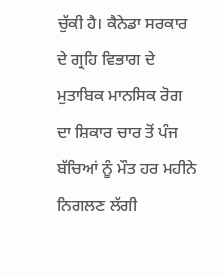ਚੁੱਕੀ ਹੈ। ਕੈਨੇਡਾ ਸਰਕਾਰ ਦੇ ਗ੍ਰਹਿ ਵਿਭਾਗ ਦੇ ਮੁਤਾਬਿਕ ਮਾਨਸਿਕ ਰੋਗ ਦਾ ਸ਼ਿਕਾਰ ਚਾਰ ਤੋਂ ਪੰਜ ਬੱਚਿਆਂ ਨੂੰ ਮੌਤ ਹਰ ਮਹੀਨੇ ਨਿਗਲਣ ਲੱਗੀ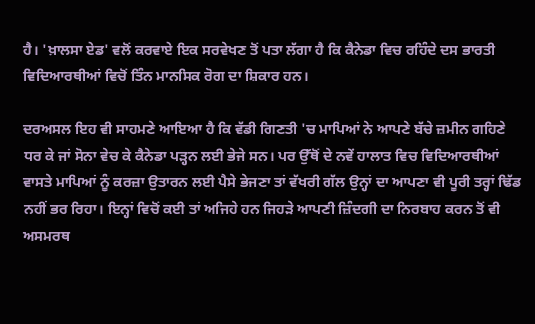ਹੈ। 'ਖ਼ਾਲਸਾ ਏਡ' ਵਲੋਂ ਕਰਵਾਏ ਇਕ ਸਰਵੇਖਣ ਤੋਂ ਪਤਾ ਲੱਗਾ ਹੈ ਕਿ ਕੈਨੇਡਾ ਵਿਚ ਰਹਿੰਦੇ ਦਸ ਭਾਰਤੀ ਵਿਦਿਆਰਥੀਆਂ ਵਿਚੋਂ ਤਿੰਨ ਮਾਨਸਿਕ ਰੋਗ ਦਾ ਸ਼ਿਕਾਰ ਹਨ।

ਦਰਅਸਲ ਇਹ ਵੀ ਸਾਹਮਣੇ ਆਇਆ ਹੈ ਕਿ ਵੱਡੀ ਗਿਣਤੀ 'ਚ ਮਾਪਿਆਂ ਨੇ ਆਪਣੇ ਬੱਚੇ ਜ਼ਮੀਨ ਗਹਿਣੇ ਧਰ ਕੇ ਜਾਂ ਸੋਨਾ ਵੇਚ ਕੇ ਕੈਨੇਡਾ ਪੜ੍ਹਨ ਲਈ ਭੇਜੇ ਸਨ। ਪਰ ਉੱਥੋਂ ਦੇ ਨਵੇਂ ਹਾਲਾਤ ਵਿਚ ਵਿਦਿਆਰਥੀਆਂ ਵਾਸਤੇ ਮਾਪਿਆਂ ਨੂੰ ਕਰਜ਼ਾ ਉਤਾਰਨ ਲਈ ਪੈਸੇ ਭੇਜਣਾ ਤਾਂ ਵੱਖਰੀ ਗੱਲ ਉਨ੍ਹਾਂ ਦਾ ਆਪਣਾ ਵੀ ਪੂਰੀ ਤਰ੍ਹਾਂ ਢਿੱਡ ਨਹੀਂ ਭਰ ਰਿਹਾ। ਇਨ੍ਹਾਂ ਵਿਚੋਂ ਕਈ ਤਾਂ ਅਜਿਹੇ ਹਨ ਜਿਹੜੇ ਆਪਣੀ ਜ਼ਿੰਦਗੀ ਦਾ ਨਿਰਬਾਹ ਕਰਨ ਤੋਂ ਵੀ ਅਸਮਰਥ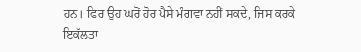ਹਨ। ਫਿਰ ਉਹ ਘਰੋਂ ਹੋਰ ਪੈਸੇ ਮੰਗਵਾ ਨਹੀਂ ਸਕਦੇ, ਜਿਸ ਕਰਕੇ ਇਕੱਲਤਾ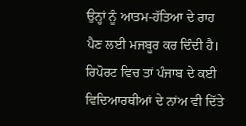ਉਨ੍ਹਾਂ ਨੂੰ ਆਤਮ-ਹੱਤਿਆ ਦੇ ਰਾਹ ਪੈਣ ਲਈ ਮਜਬੂਰ ਕਰ ਦਿੰਦੀ ਹੈ। ਰਿਪੋਰਟ ਵਿਚ ਤਾਂ ਪੰਜਾਬ ਦੇ ਕਈ ਵਿਦਿਆਰਥੀਆਂ ਦੇ ਨਾਂਅ ਵੀ ਦਿੱਤੇ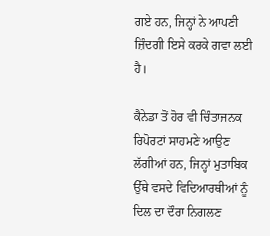ਗਏ ਹਨ, ਜਿਨ੍ਹਾਂ ਨੇ ਆਪਣੀ ਜ਼ਿੰਦਗੀ ਇਸੇ ਕਰਕੇ ਗਵਾ ਲਈ ਹੈ।

ਕੈਨੇਡਾ ਤੋਂ ਹੋਰ ਵੀ ਚਿੰਤਾਜਨਕ ਰਿਪੋਰਟਾਂ ਸਾਹਮਣੇ ਆਉਣ ਲੱਗੀਆਂ ਹਨ, ਜਿਨ੍ਹਾਂ ਮੁਤਾਬਿਕ ਉੱਥੇ ਵਸਦੇ ਵਿਦਿਆਰਥੀਆਂ ਨੂੰ ਦਿਲ ਦਾ ਦੌਰਾ ਨਿਗਲਣ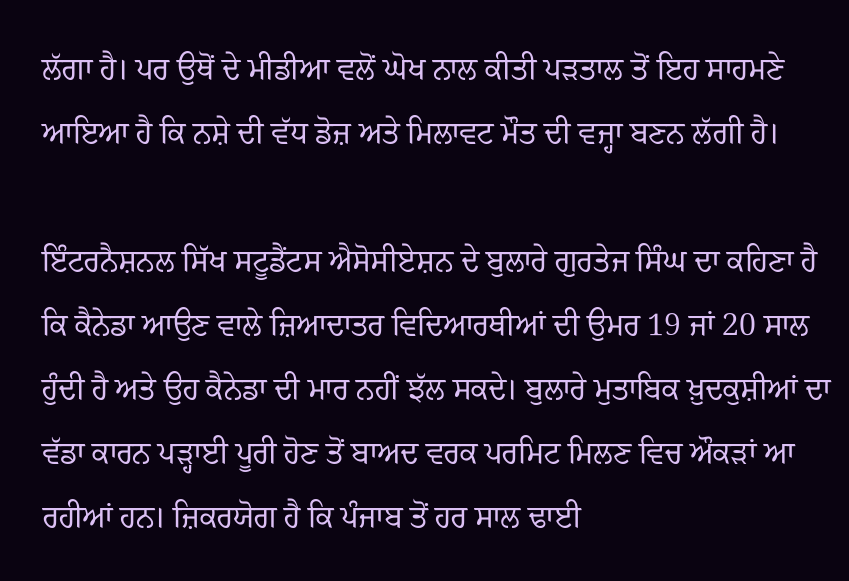ਲੱਗਾ ਹੈ। ਪਰ ਉਥੋਂ ਦੇ ਮੀਡੀਆ ਵਲੋਂ ਘੋਖ ਨਾਲ ਕੀਤੀ ਪੜਤਾਲ ਤੋਂ ਇਹ ਸਾਹਮਣੇ ਆਇਆ ਹੈ ਕਿ ਨਸ਼ੇ ਦੀ ਵੱਧ ਡੋਜ਼ ਅਤੇ ਮਿਲਾਵਟ ਮੌਤ ਦੀ ਵਜ੍ਹਾ ਬਣਨ ਲੱਗੀ ਹੈ।

ਇੰਟਰਨੈਸ਼ਨਲ ਸਿੱਖ ਸਟੂਡੈਂਟਸ ਐਸੋਸੀਏਸ਼ਨ ਦੇ ਬੁਲਾਰੇ ਗੁਰਤੇਜ ਸਿੰਘ ਦਾ ਕਹਿਣਾ ਹੈ ਕਿ ਕੈਨੇਡਾ ਆਉਣ ਵਾਲੇ ਜ਼ਿਆਦਾਤਰ ਵਿਦਿਆਰਥੀਆਂ ਦੀ ਉਮਰ 19 ਜਾਂ 20 ਸਾਲ ਹੁੰਦੀ ਹੈ ਅਤੇ ਉਹ ਕੈਨੇਡਾ ਦੀ ਮਾਰ ਨਹੀਂ ਝੱਲ ਸਕਦੇ। ਬੁਲਾਰੇ ਮੁਤਾਬਿਕ ਖ਼ੁਦਕੁਸ਼ੀਆਂ ਦਾ ਵੱਡਾ ਕਾਰਨ ਪੜ੍ਹਾਈ ਪੂਰੀ ਹੋਣ ਤੋਂ ਬਾਅਦ ਵਰਕ ਪਰਮਿਟ ਮਿਲਣ ਵਿਚ ਔਕੜਾਂ ਆ ਰਹੀਆਂ ਹਨ। ਜ਼ਿਕਰਯੋਗ ਹੈ ਕਿ ਪੰਜਾਬ ਤੋਂ ਹਰ ਸਾਲ ਢਾਈ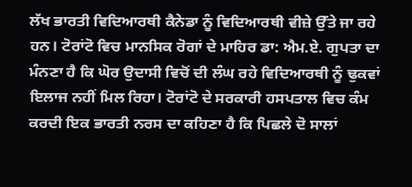ਲੱਖ ਭਾਰਤੀ ਵਿਦਿਆਰਥੀ ਕੈਨੇਡਾ ਨੂੰ ਵਿਦਿਆਰਥੀ ਵੀਜ਼ੇ ਉੱਤੇ ਜਾ ਰਹੇ ਹਨ। ਟੋਰਾਂਟੋ ਵਿਚ ਮਾਨਸਿਕ ਰੋਗਾਂ ਦੇ ਮਾਹਿਰ ਡਾ: ਐਮ.ਏ. ਗੁਪਤਾ ਦਾ ਮੰਨਣਾ ਹੈ ਕਿ ਘੋਰ ਉਦਾਸੀ ਵਿਚੋਂ ਦੀ ਲੰਘ ਰਹੇ ਵਿਦਿਆਰਥੀ ਨੂੰ ਢੁਕਵਾਂ ਇਲਾਜ ਨਹੀਂ ਮਿਲ ਰਿਹਾ। ਟੋਰਾਂਟੋ ਦੇ ਸਰਕਾਰੀ ਹਸਪਤਾਲ ਵਿਚ ਕੰਮ ਕਰਦੀ ਇਕ ਭਾਰਤੀ ਨਰਸ ਦਾ ਕਹਿਣਾ ਹੈ ਕਿ ਪਿਛਲੇ ਦੋ ਸਾਲਾਂ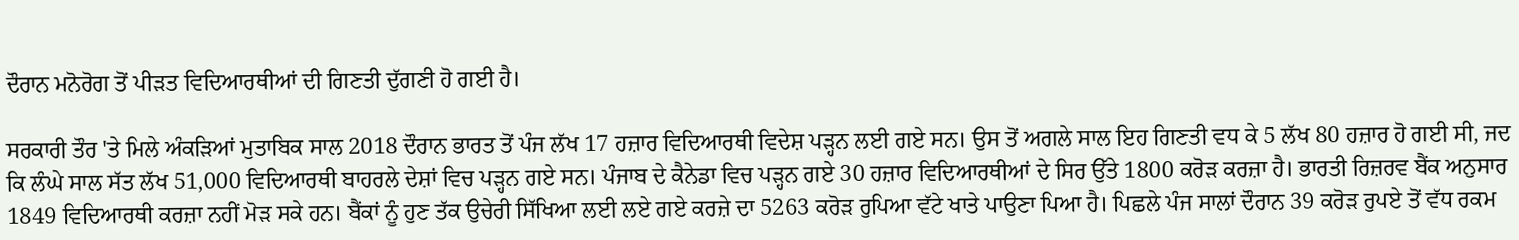ਦੌਰਾਨ ਮਨੋਰੋਗ ਤੋਂ ਪੀੜਤ ਵਿਦਿਆਰਥੀਆਂ ਦੀ ਗਿਣਤੀ ਦੁੱਗਣੀ ਹੋ ਗਈ ਹੈ।

ਸਰਕਾਰੀ ਤੌਰ 'ਤੇ ਮਿਲੇ ਅੰਕੜਿਆਂ ਮੁਤਾਬਿਕ ਸਾਲ 2018 ਦੌਰਾਨ ਭਾਰਤ ਤੋਂ ਪੰਜ ਲੱਖ 17 ਹਜ਼ਾਰ ਵਿਦਿਆਰਥੀ ਵਿਦੇਸ਼ ਪੜ੍ਹਨ ਲਈ ਗਏ ਸਨ। ਉਸ ਤੋਂ ਅਗਲੇ ਸਾਲ ਇਹ ਗਿਣਤੀ ਵਧ ਕੇ 5 ਲੱਖ 80 ਹਜ਼ਾਰ ਹੋ ਗਈ ਸੀ, ਜਦ ਕਿ ਲੰਘੇ ਸਾਲ ਸੱਤ ਲੱਖ 51,000 ਵਿਦਿਆਰਥੀ ਬਾਹਰਲੇ ਦੇਸ਼ਾਂ ਵਿਚ ਪੜ੍ਹਨ ਗਏ ਸਨ। ਪੰਜਾਬ ਦੇ ਕੈਨੇਡਾ ਵਿਚ ਪੜ੍ਹਨ ਗਏ 30 ਹਜ਼ਾਰ ਵਿਦਿਆਰਥੀਆਂ ਦੇ ਸਿਰ ਉੱਤੇ 1800 ਕਰੋੜ ਕਰਜ਼ਾ ਹੈ। ਭਾਰਤੀ ਰਿਜ਼ਰਵ ਬੈਂਕ ਅਨੁਸਾਰ 1849 ਵਿਦਿਆਰਥੀ ਕਰਜ਼ਾ ਨਹੀਂ ਮੋੜ ਸਕੇ ਹਨ। ਬੈਂਕਾਂ ਨੂੰ ਹੁਣ ਤੱਕ ਉਚੇਰੀ ਸਿੱਖਿਆ ਲਈ ਲਏ ਗਏ ਕਰਜ਼ੇ ਦਾ 5263 ਕਰੋੜ ਰੁਪਿਆ ਵੱਟੇ ਖਾਤੇ ਪਾਉਣਾ ਪਿਆ ਹੈ। ਪਿਛਲੇ ਪੰਜ ਸਾਲਾਂ ਦੌਰਾਨ 39 ਕਰੋੜ ਰੁਪਏ ਤੋਂ ਵੱਧ ਰਕਮ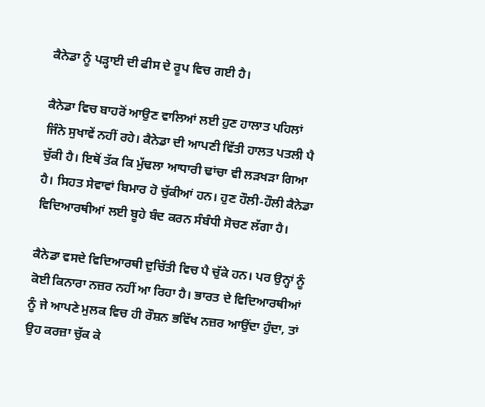ਕੈਨੇਡਾ ਨੂੰ ਪੜ੍ਹਾਈ ਦੀ ਫੀਸ ਦੇ ਰੂਪ ਵਿਚ ਗਈ ਹੈ।

ਕੈਨੇਡਾ ਵਿਚ ਬਾਹਰੋਂ ਆਉਣ ਵਾਲਿਆਂ ਲਈ ਹੁਣ ਹਾਲਾਤ ਪਹਿਲਾਂ ਜਿੰਨੇ ਸੁਖਾਵੇਂ ਨਹੀਂ ਰਹੇ। ਕੈਨੇਡਾ ਦੀ ਆਪਣੀ ਵਿੱਤੀ ਹਾਲਤ ਪਤਲੀ ਪੈ ਚੁੱਕੀ ਹੈ। ਇਥੋਂ ਤੱਕ ਕਿ ਮੁੱਢਲਾ ਆਧਾਰੀ ਢਾਂਚਾ ਵੀ ਲੜਖੜਾ ਗਿਆ ਹੈ। ਸਿਹਤ ਸੇਵਾਵਾਂ ਬਿਮਾਰ ਹੋ ਚੁੱਕੀਆਂ ਹਨ। ਹੁਣ ਹੌਲੀ-ਹੌਲੀ ਕੈਨੇਡਾ ਵਿਦਿਆਰਥੀਆਂ ਲਈ ਬੂਹੇ ਬੰਦ ਕਰਨ ਸੰਬੰਧੀ ਸੋਚਣ ਲੱਗਾ ਹੈ।

ਕੈਨੇਡਾ ਵਸਦੇ ਵਿਦਿਆਰਥੀ ਦੁਚਿੱਤੀ ਵਿਚ ਪੈ ਚੁੱਕੇ ਹਨ। ਪਰ ਉਨ੍ਹਾਂ ਨੂੰ ਕੋਈ ਕਿਨਾਰਾ ਨਜ਼ਰ ਨਹੀਂ ਆ ਰਿਹਾ ਹੈ। ਭਾਰਤ ਦੇ ਵਿਦਿਆਰਥੀਆਂ ਨੂੰ ਜੇ ਆਪਣੇ ਮੁਲਕ ਵਿਚ ਹੀ ਰੌਸ਼ਨ ਭਵਿੱਖ ਨਜ਼ਰ ਆਉਂਦਾ ਹੁੰਦਾ, ਤਾਂ ਉਹ ਕਰਜ਼ਾ ਚੁੱਕ ਕੇ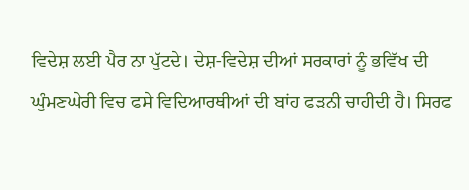ਵਿਦੇਸ਼ ਲਈ ਪੈਰ ਨਾ ਪੁੱਟਦੇ। ਦੇਸ਼-ਵਿਦੇਸ਼ ਦੀਆਂ ਸਰਕਾਰਾਂ ਨੂੰ ਭਵਿੱਖ ਦੀ ਘੁੰਮਣਘੇਰੀ ਵਿਚ ਫਸੇ ਵਿਦਿਆਰਥੀਆਂ ਦੀ ਬਾਂਹ ਫੜਨੀ ਚਾਹੀਦੀ ਹੈ। ਸਿਰਫ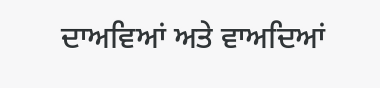ਦਾਅਵਿਆਂ ਅਤੇ ਵਾਅਦਿਆਂ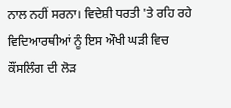ਨਾਲ ਨਹੀਂ ਸਰਨਾ। ਵਿਦੇਸ਼ੀ ਧਰਤੀ 'ਤੇ ਰਹਿ ਰਹੇ ਵਿਦਿਆਰਥੀਆਂ ਨੂੰ ਇਸ ਔਖੀ ਘੜੀ ਵਿਚ ਕੌਂਸਲਿੰਗ ਦੀ ਲੋੜ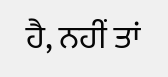ਹੈ, ਨਹੀਂ ਤਾਂ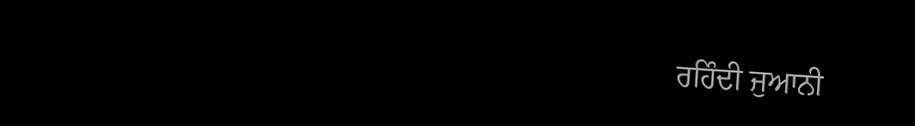ਰਹਿੰਦੀ ਜੁਆਨੀ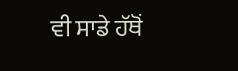ਵੀ ਸਾਡੇ ਹੱਥੋਂ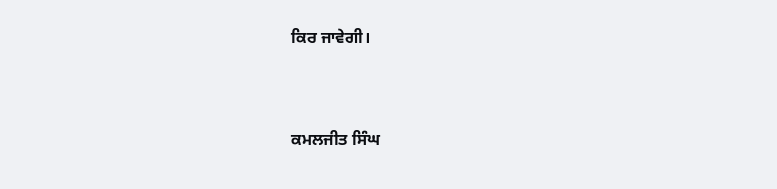ਕਿਰ ਜਾਵੇਗੀ।



ਕਮਲਜੀਤ ਸਿੰਘ